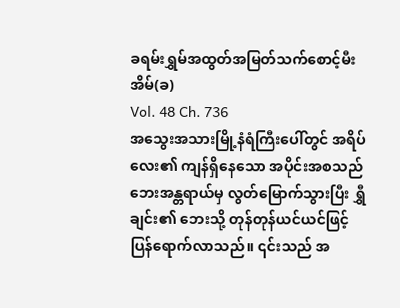ခရမ်းရွှမ်အထွတ်အမြတ်သက်စောင့်မီးအိမ်(ခ)
Vol. 48 Ch. 736
အသွေးအသားမြို့နံရံကြီးပေါ်တွင် အရိပ်လေး၏ ကျန်ရှိနေသော အပိုင်းအစသည် ဘေးအန္တရာယ်မှ လွတ်မြောက်သွားပြီး ရွှီချင်း၏ ဘေးသို့ တုန်တုန်ယင်ယင်ဖြင့် ပြန်ရောက်လာသည်။ ၎င်းသည် အ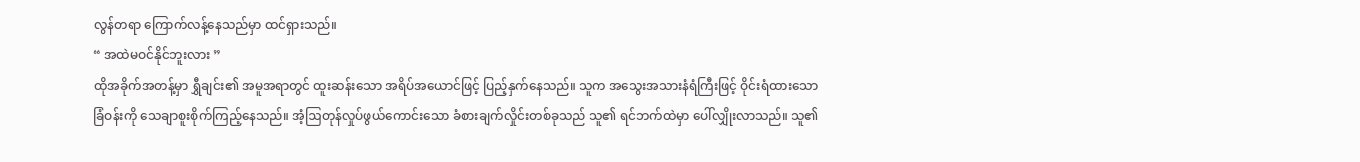လွန်တရာ ကြောက်လန့်နေသည်မှာ ထင်ရှားသည်။
“ အထဲမဝင်နိုင်ဘူးလား ”
ထိုအခိုက်အတန့်မှာ ရွှီချင်း၏ အမူအရာတွင် ထူးဆန်းသော အရိပ်အယောင်ဖြင့် ပြည့်နှက်နေသည်။ သူက အသွေးအသားနံရံကြီးဖြင့် ဝိုင်းရံထားသော ခြံဝန်းကို သေချာစူးစိုက်ကြည့်နေသည်။ အံ့ဩတုန်လှုပ်ဖွယ်ကောင်းသော ခံစားချက်လှိုင်းတစ်ခုသည် သူ၏ ရင်ဘက်ထဲမှာ ပေါ်လျှိုးလာသည်။ သူ၏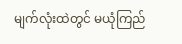မျက်လုံးထဲတွင် မယုံကြည်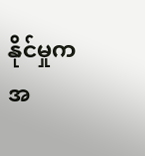နိုင်မှုက အ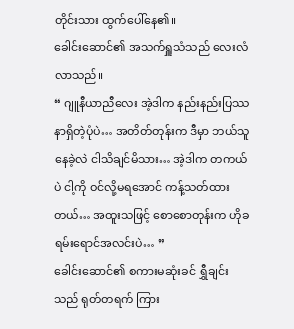တိုင်းသား ထွက်ပေါ်နေ၏။
ခေါင်းဆောင်၏ အသက်ရှူသံသည် လေးလံလာသည်။
“ ဂျူနီယာညီလေး အဲ့ဒါက နည်းနည်းပြဿနာရှိတဲ့ပုံပဲ… အတိတ်တုန်းက ဒီမှာ ဘယ်သူနေခဲ့လဲ ငါသိချင်မိသား… အဲ့ဒါက တကယ်ပဲ ငါ့ကို ဝင်လို့မရအောင် ကန့်သတ်ထားတယ်… အထူးသဖြင့် စောစောတုန်းက ဟိုခရမ်းရောင်အလင်းပဲ… ”
ခေါင်းဆောင်၏ စကားမဆုံးခင် ရွှီချင်းသည် ရုတ်တရက် ကြား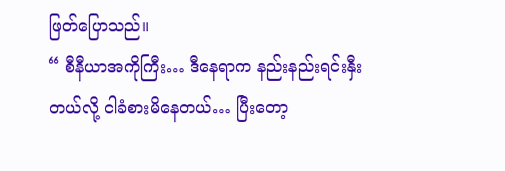ဖြတ်ပြောသည်။
“ စီနီယာအကိုကြီး… ဒီနေရာက နည်းနည်းရင်းနှီးတယ်လို့ ငါခံစားမိနေတယ်… ပြီးတော့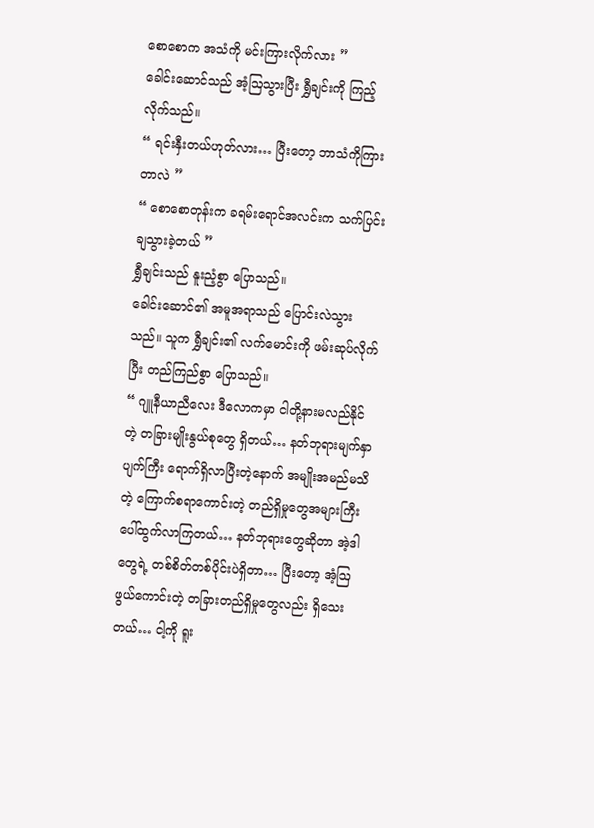စောစောက အသံကို မင်းကြားလိုက်လား ”
ခေါင်းဆောင်သည် အံ့ဩသွားပြီး ရွှီချင်းကို ကြည့်လိုက်သည်။
“ ရင်းနှီးတယ်ဟုတ်လား… ပြီးတော့ ဘာသံကိုကြားတာလဲ ”
“ စောစောတုန်းက ခရမ်းရောင်အလင်းက သက်ပြင်းချသွားခဲ့တယ် ”
ရွှီချင်းသည် နူးညံ့စွာ ပြောသည်။
ခေါင်းဆောင်၏ အမူအရာသည် ပြောင်းလဲသွားသည်။ သူက ရွှီချင်း၏ လက်မောင်းကို ဖမ်းဆုပ်လိုက်ပြီး တည်ကြည်စွာ ပြောသည်။
“ ဂျူနီယာညီလေး ဒီလောကမှာ ငါတို့နားမလည်နိုင်တဲ့ တခြားမျိုးနွယ်စုတွေ ရှိတယ်… နတ်ဘုရားမျက်နှာပျက်ကြီး ရောက်ရှိလာပြီးတဲ့နောက် အမျိုးအမည်မသိတဲ့ ကြောက်စရာကောင်းတဲ့ တည်ရှိမှုတွေအများကြီး ပေါ်ထွက်လာကြတယ်… နတ်ဘုရားတွေဆိုတာ အဲ့ဒါတွေရဲ့ တစ်စိတ်တစ်ပိုင်းပဲရှိတာ… ပြီးတော့ အံ့ဩဖွယ်ကောင်းတဲ့ တခြားတည်ရှိမှုတွေလည်း ရှိသေးတယ်… ငါ့ကို ရူး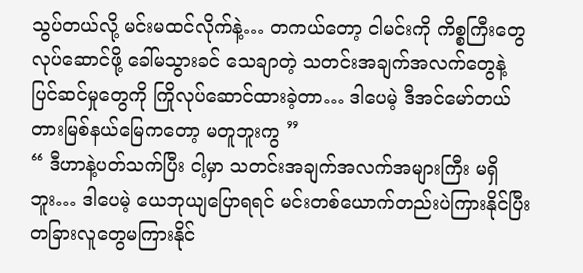သွပ်တယ်လို့ မင်းမထင်လိုက်နဲ့… တကယ်တော့ ငါမင်းကို ကိစ္စကြီးတွေလုပ်ဆောင်ဖို့ ခေါ်မသွားခင် သေချာတဲ့ သတင်းအချက်အလက်တွေနဲ့ ပြင်ဆင်မှုတွေကို ကြိုလုပ်ဆောင်ထားခဲ့တာ… ဒါပေမဲ့ ဒီအင်မော်တယ်တားမြစ်နယ်မြေကတော့ မတူဘူးကွ ”
“ ဒီဟာနဲ့ပတ်သက်ပြီး ငါ့မှာ သတင်းအချက်အလက်အများကြီး မရှိဘူး… ဒါပေမဲ့ ယေဘုယျပြောရရင် မင်းတစ်ယောက်တည်းပဲကြားနိုင်ပြီး တခြားလူတွေမကြားနိုင်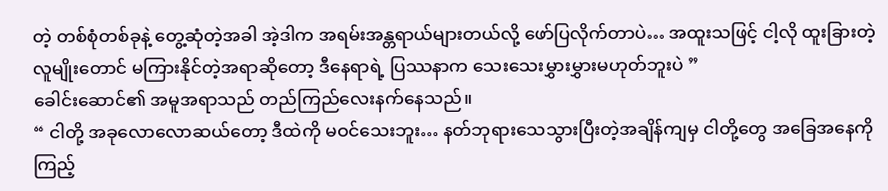တဲ့ တစ်စုံတစ်ခုနဲ့ တွေ့ဆုံတဲ့အခါ အဲ့ဒါက အရမ်းအန္တရာယ်များတယ်လို့ ဖော်ပြလိုက်တာပဲ… အထူးသဖြင့် ငါ့လို ထူးခြားတဲ့ လူမျိုးတောင် မကြားနိုင်တဲ့အရာဆိုတော့ ဒီနေရာရဲ့ ပြဿနာက သေးသေးမွှားမွှားမဟုတ်ဘူးပဲ ”
ခေါင်းဆောင်၏ အမူအရာသည် တည်ကြည်လေးနက်နေသည်။
“ ငါတို့ အခုလောလောဆယ်တော့ ဒီထဲကို မဝင်သေးဘူး… နတ်ဘုရားသေသွားပြီးတဲ့အချိန်ကျမှ ငါတို့တွေ အခြေအနေကိုကြည့်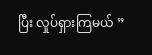ပြီး လှုပ်ရှားကြမယ် ”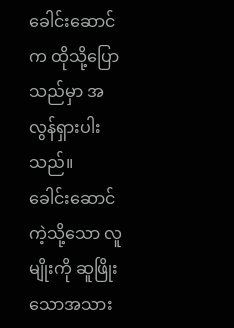ခေါင်းဆောင်က ထိုသို့ပြောသည်မှာ အလွန်ရှားပါးသည်။
ခေါင်းဆောင်ကဲ့သို့သော လူမျိုးကို ဆူဖြိုးသောအသား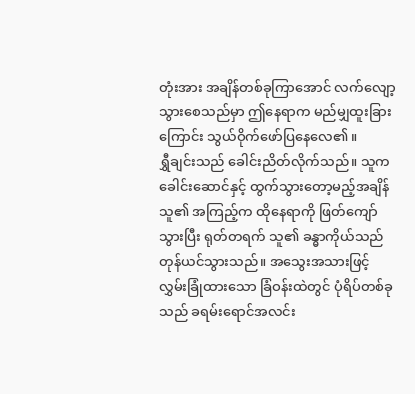တုံးအား အချိန်တစ်ခုကြာအောင် လက်လျော့သွားစေသည်မှာ ဤနေရာက မည်မျှထူးခြားကြောင်း သွယ်ဝိုက်ဖော်ပြနေလေ၏။
ရွှီချင်းသည် ခေါင်းညိတ်လိုက်သည်။ သူက ခေါင်းဆောင်နှင့် ထွက်သွားတော့မည့်အချိန် သူ၏ အကြည့်က ထိုနေရာကို ဖြတ်ကျော်သွားပြီး ရုတ်တရက် သူ၏ ခန္ဓာကိုယ်သည် တုန်ယင်သွားသည်။ အသွေးအသားဖြင့် လွှမ်းခြုံထားသော ခြံဝန်းထဲတွင် ပုံရိပ်တစ်ခုသည် ခရမ်းရောင်အလင်း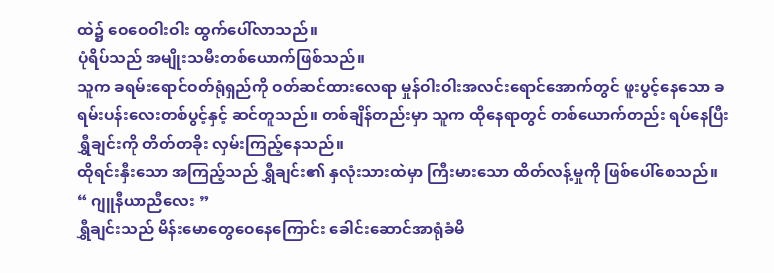ထဲ၌ ဝေဝေဝါးဝါး ထွက်ပေါ်လာသည်။
ပုံရိပ်သည် အမျိုးသမီးတစ်ယောက်ဖြစ်သည်။
သူက ခရမ်းရောင်ဝတ်ရုံရှည်ကို ဝတ်ဆင်ထားလေရာ မှုန်ဝါးဝါးအလင်းရောင်အောက်တွင် ဖူးပွင့်နေသော ခရမ်းပန်းလေးတစ်ပွင့်နှင့် ဆင်တူသည်။ တစ်ချိန်တည်းမှာ သူက ထိုနေရာတွင် တစ်ယောက်တည်း ရပ်နေပြီး ရွှီချင်းကို တိတ်တခိုး လှမ်းကြည့်နေသည်။
ထိုရင်းနှီးသော အကြည့်သည် ရွှီချင်း၏ နှလုံးသားထဲမှာ ကြီးမားသော ထိတ်လန့်မှုကို ဖြစ်ပေါ်စေသည်။
“ ဂျူနီယာညီလေး ”
ရွှီချင်းသည် မိန်းမောတွေဝေနေကြောင်း ခေါင်းဆောင်အာရုံခံမိ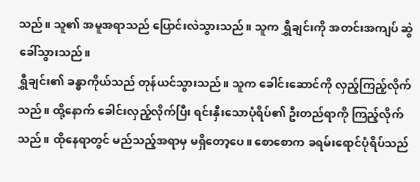သည်။ သူ၏ အမူအရာသည် ပြောင်းလဲသွားသည်။ သူက ရွှီချင်းကို အတင်းအကျပ် ဆွဲခေါ်သွားသည်။
ရွှီချင်း၏ ခန္ဓာကိုယ်သည် တုန်ယင်သွားသည်။ သူက ခေါင်းဆောင်ကို လှည့်ကြည့်လိုက်သည်။ ထို့နောက် ခေါင်းလှည့်လိုက်ပြီး ရင်းနှီးသောပုံရိပ်၏ ဦးတည်ရာကို ကြည့်လိုက်သည်။ ထိုနေရာတွင် မည်သည့်အရာမှ မရှိတော့ပေ။ စောစောက ခရမ်းရောင်ပုံရိပ်သည်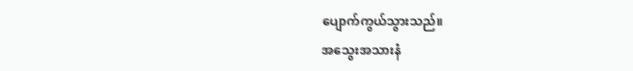ပျောက်ကွယ်သွားသည်။
အသွေးအသားနံ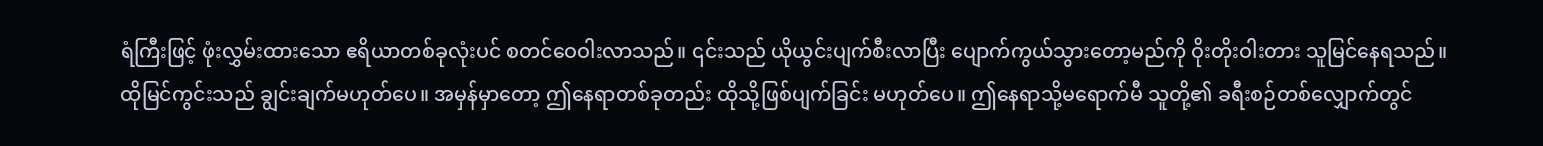ရံကြီးဖြင့် ဖုံးလွှမ်းထားသော ဧရိယာတစ်ခုလုံးပင် စတင်ဝေဝါးလာသည်။ ၎င်းသည် ယိုယွင်းပျက်စီးလာပြီး ပျောက်ကွယ်သွားတော့မည်ကို ဝိုးတိုးဝါးတား သူမြင်နေရသည်။
ထိုမြင်ကွင်းသည် ချွင်းချက်မဟုတ်ပေ။ အမှန်မှာတော့ ဤနေရာတစ်ခုတည်း ထိုသို့ဖြစ်ပျက်ခြင်း မဟုတ်ပေ။ ဤနေရာသို့မရောက်မီ သူတို့၏ ခရီးစဉ်တစ်လျှောက်တွင်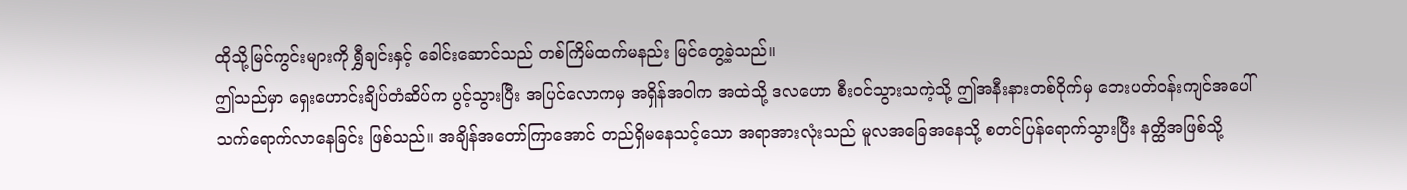ထိုသို့မြင်ကွင်းများကို ရွှီချင်းနှင့် ခေါင်းဆောင်သည် တစ်ကြိမ်ထက်မနည်း မြင်တွေ့ခဲ့သည်။
ဤသည်မှာ ရှေးဟောင်းချိပ်တံဆိပ်က ပွင့်သွားပြီး အပြင်လောကမှ အရှိန်အဝါက အထဲသို့ ဒလဟော စီးဝင်သွားသကဲ့သို့ ဤအနီးနားတစ်ဝိုက်မှ ဘေးပတ်ဝန်းကျင်အပေါ် သက်ရောက်လာနေခြင်း ဖြစ်သည်။ အချိန်အတော်ကြာအောင် တည်ရှိမနေသင့်သော အရာအားလုံးသည် မူလအခြေအနေသို့ စတင်ပြန်ရောက်သွားပြီး နတ္ထိအဖြစ်သို့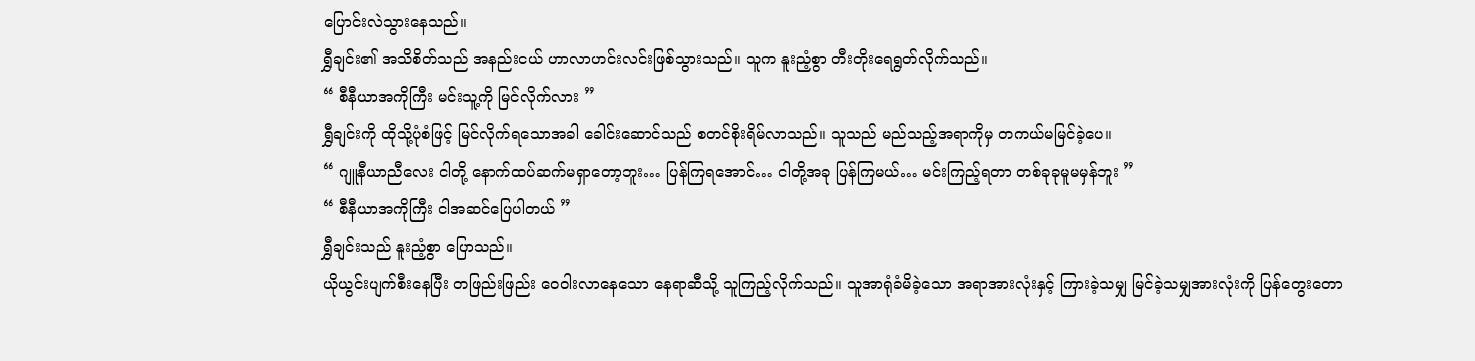ပြောင်းလဲသွားနေသည်။
ရွှီချင်း၏ အသိစိတ်သည် အနည်းငယ် ဟာလာဟင်းလင်းဖြစ်သွားသည်။ သူက နူးညံ့စွာ တီးတိုးရေရွတ်လိုက်သည်။
“ စီနီယာအကိုကြီး မင်းသူ့ကို မြင်လိုက်လား ”
ရွှီချင်းကို ထိုသို့ပုံစံဖြင့် မြင်လိုက်ရသောအခါ ခေါင်းဆောင်သည် စတင်စိုးရိမ်လာသည်။ သူသည် မည်သည့်အရာကိုမှ တကယ်မမြင်ခဲ့ပေ။
“ ဂျူနီယာညီလေး ငါတို့ နောက်ထပ်ဆက်မရှာတော့ဘူး… ပြန်ကြရအောင်… ငါတို့အခု ပြန်ကြမယ်… မင်းကြည့်ရတာ တစ်ခုခုမူမမှန်ဘူး ”
“ စီနီယာအကိုကြီး ငါအဆင်ပြေပါတယ် ”
ရွှီချင်းသည် နူးညံ့စွာ ပြောသည်။
ယိုယွင်းပျက်စီးနေပြီး တဖြည်းဖြည်း ဝေဝါးလာနေသော နေရာဆီသို့ သူကြည့်လိုက်သည်။ သူအာရုံခံမိခဲ့သော အရာအားလုံးနှင့် ကြားခဲ့သမျှ မြင်ခဲ့သမျှအားလုံးကို ပြန်တွေးတော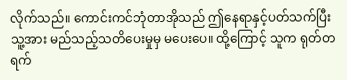လိုက်သည်။ ကောင်းကင်ဘုံတာအိုသည် ဤနေရာနှင့်ပတ်သက်ပြီး သူ့အား မည်သည့်သတိပေးမှုမှ မပေးပေ။ ထို့ကြောင့် သူက ရုတ်တရက်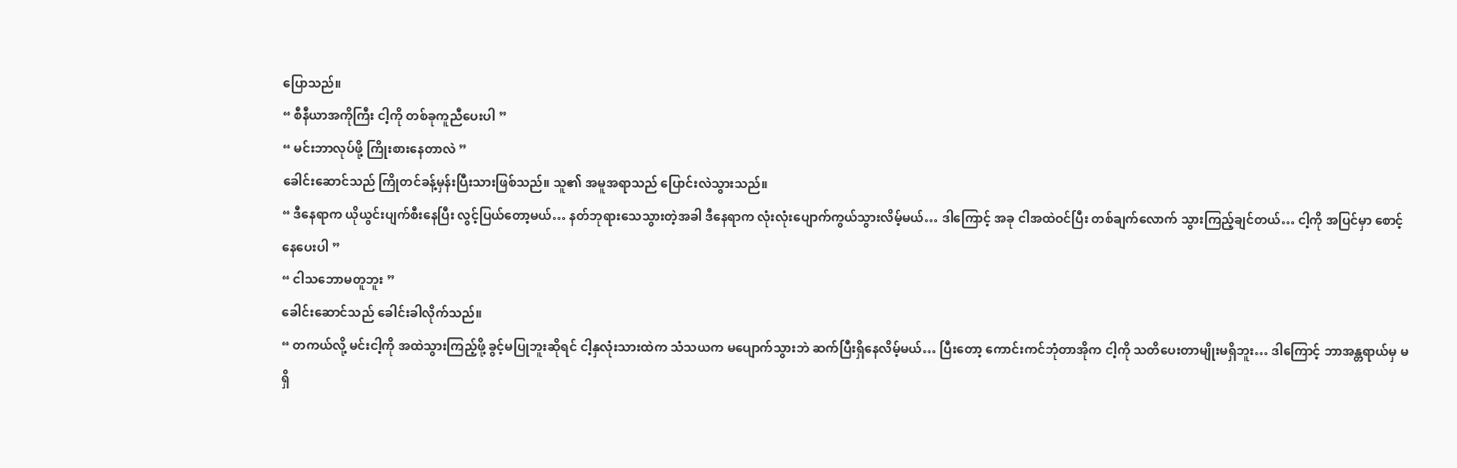ပြောသည်။
“ စီနီယာအကိုကြီး ငါ့ကို တစ်ခုကူညီပေးပါ ”
“ မင်းဘာလုပ်ဖို့ ကြိုးစားနေတာလဲ ”
ခေါင်းဆောင်သည် ကြိုတင်ခန့်မှန်းပြီးသားဖြစ်သည်။ သူ၏ အမူအရာသည် ပြောင်းလဲသွားသည်။
“ ဒီနေရာက ယိုယွင်းပျက်စီးနေပြီး လွင့်ပြယ်တော့မယ်… နတ်ဘုရားသေသွားတဲ့အခါ ဒီနေရာက လုံးလုံးပျောက်ကွယ်သွားလိမ့်မယ်… ဒါကြောင့် အခု ငါအထဲဝင်ပြီး တစ်ချက်လောက် သွားကြည့်ချင်တယ်… ငါ့ကို အပြင်မှာ စောင့်နေပေးပါ ”
“ ငါသဘောမတူဘူး ”
ခေါင်းဆောင်သည် ခေါင်းခါလိုက်သည်။
“ တကယ်လို့ မင်းငါ့ကို အထဲသွားကြည့်ဖို့ ခွင့်မပြုဘူးဆိုရင် ငါ့နှလုံးသားထဲက သံသယက မပျောက်သွားဘဲ ဆက်ပြီးရှိနေလိမ့်မယ်… ပြီးတော့ ကောင်းကင်ဘုံတာအိုက ငါ့ကို သတိပေးတာမျိုးမရှိဘူး… ဒါကြောင့် ဘာအန္တရာယ်မှ မရှိ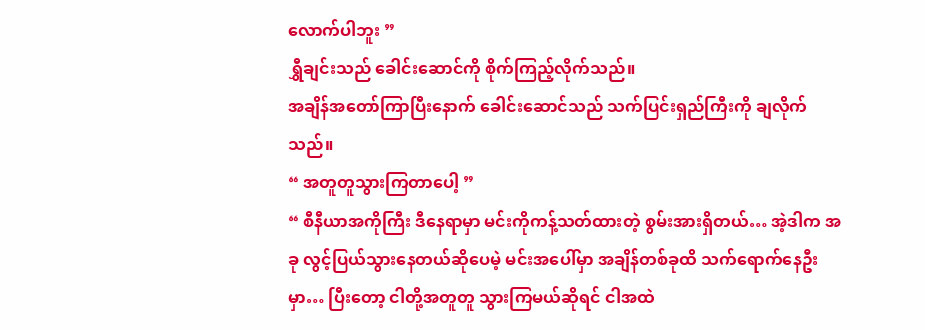လောက်ပါဘူး ”
ရွှီချင်းသည် ခေါင်းဆောင်ကို စိုက်ကြည့်လိုက်သည်။
အချိန်အတော်ကြာပြီးနောက် ခေါင်းဆောင်သည် သက်ပြင်းရှည်ကြီးကို ချလိုက်သည်။
“ အတူတူသွားကြတာပေါ့ ”
“ စီနီယာအကိုကြီး ဒီနေရာမှာ မင်းကိုကန့်သတ်ထားတဲ့ စွမ်းအားရှိတယ်… အဲ့ဒါက အခု လွင့်ပြယ်သွားနေတယ်ဆိုပေမဲ့ မင်းအပေါ်မှာ အချိန်တစ်ခုထိ သက်ရောက်နေဦးမှာ… ပြီးတော့ ငါတို့အတူတူ သွားကြမယ်ဆိုရင် ငါအထဲ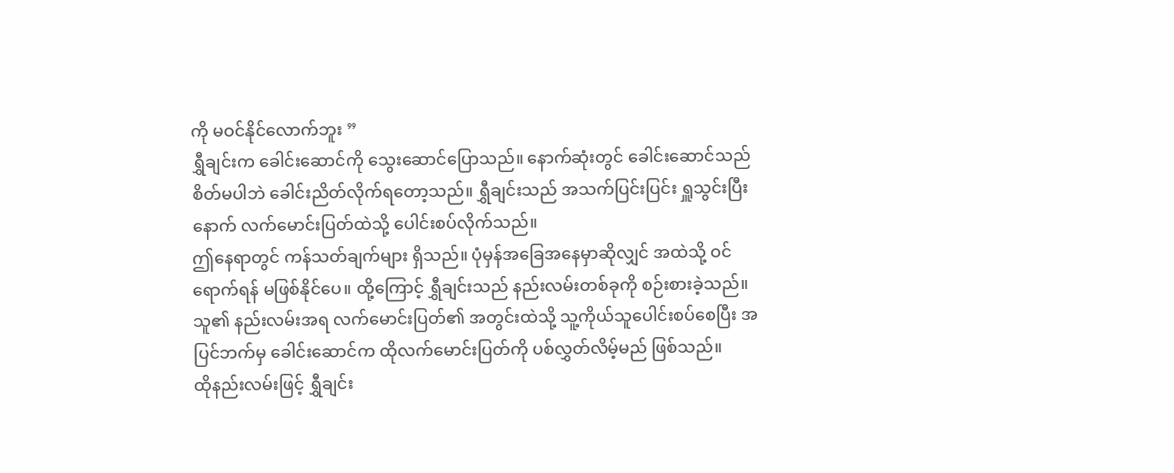ကို မဝင်နိုင်လောက်ဘူး ”
ရွှီချင်းက ခေါင်းဆောင်ကို သွေးဆောင်ပြောသည်။ နောက်ဆုံးတွင် ခေါင်းဆောင်သည် စိတ်မပါဘဲ ခေါင်းညိတ်လိုက်ရတော့သည်။ ရွှီချင်းသည် အသက်ပြင်းပြင်း ရှူသွင်းပြီးနောက် လက်မောင်းပြတ်ထဲသို့ ပေါင်းစပ်လိုက်သည်။
ဤနေရာတွင် ကန်သတ်ချက်များ ရှိသည်။ ပုံမှန်အခြေအနေမှာဆိုလျှင် အထဲသို့ ဝင်ရောက်ရန် မဖြစ်နိုင်ပေ။ ထို့ကြောင့် ရွှီချင်းသည် နည်းလမ်းတစ်ခုကို စဉ်းစားခဲ့သည်။ သူ၏ နည်းလမ်းအရ လက်မောင်းပြတ်၏ အတွင်းထဲသို့ သူ့ကိုယ်သူပေါင်းစပ်စေပြီး အပြင်ဘက်မှ ခေါင်းဆောင်က ထိုလက်မောင်းပြတ်ကို ပစ်လွှတ်လိမ့်မည် ဖြစ်သည်။
ထိုနည်းလမ်းဖြင့် ရွှီချင်း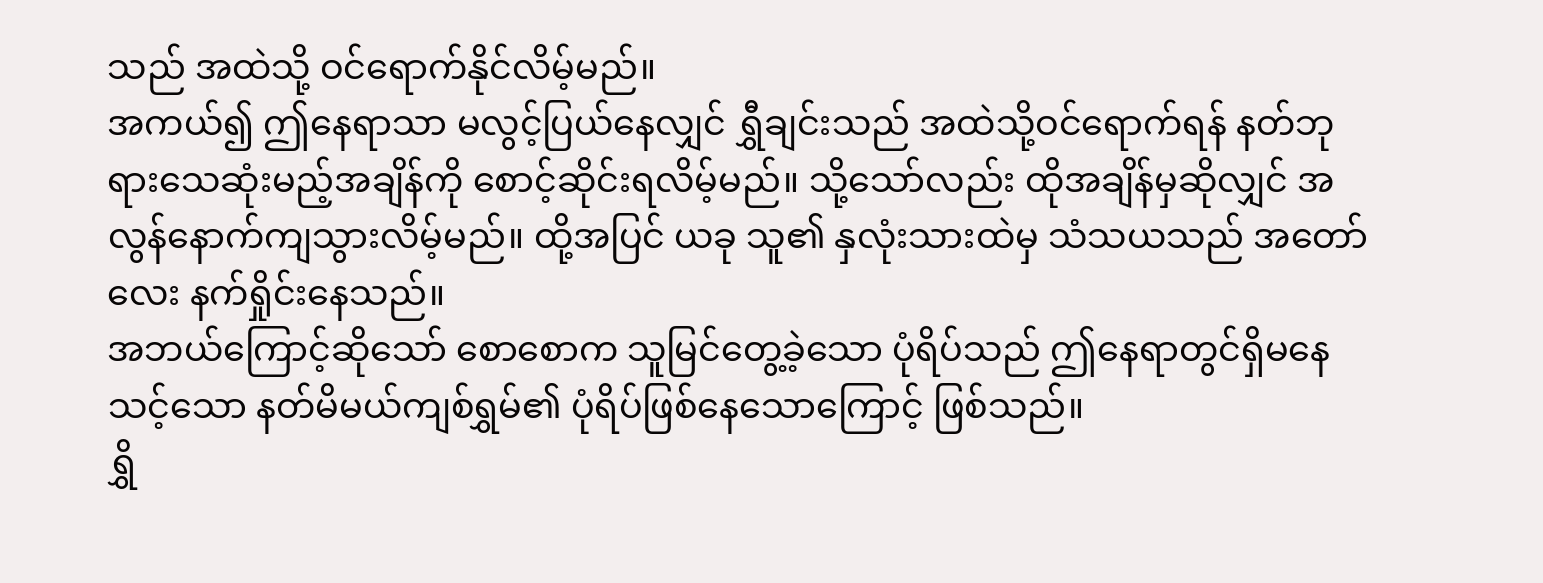သည် အထဲသို့ ဝင်ရောက်နိုင်လိမ့်မည်။
အကယ်၍ ဤနေရာသာ မလွင့်ပြယ်နေလျှင် ရွှီချင်းသည် အထဲသို့ဝင်ရောက်ရန် နတ်ဘုရားသေဆုံးမည့်အချိန်ကို စောင့်ဆိုင်းရလိမ့်မည်။ သို့သော်လည်း ထိုအချိန်မှဆိုလျှင် အလွန်နောက်ကျသွားလိမ့်မည်။ ထို့အပြင် ယခု သူ၏ နှလုံးသားထဲမှ သံသယသည် အတော်လေး နက်ရှိုင်းနေသည်။
အဘယ်ကြောင့်ဆိုသော် စောစောက သူမြင်တွေ့ခဲ့သော ပုံရိပ်သည် ဤနေရာတွင်ရှိမနေသင့်သော နတ်မိမယ်ကျစ်ရွှမ်၏ ပုံရိပ်ဖြစ်နေသောကြောင့် ဖြစ်သည်။
ရွှိ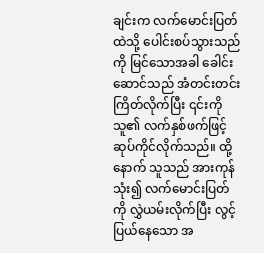ချင်းက လက်မောင်းပြတ်ထဲသို့ ပေါင်းစပ်သွားသည်ကို မြင်သောအခါ ခေါင်းဆောင်သည် အံတင်းတင်းကြိတ်လိုက်ပြီး ၎င်းကို သူ၏ လက်နှစ်ဖက်ဖြင့် ဆုပ်ကိုင်လိုက်သည်။ ထို့နောက် သူသည် အားကုန်သုံး၍ လက်မောင်းပြတ်ကို လွှဲယမ်းလိုက်ပြီး လွင့်ပြယ်နေသော အ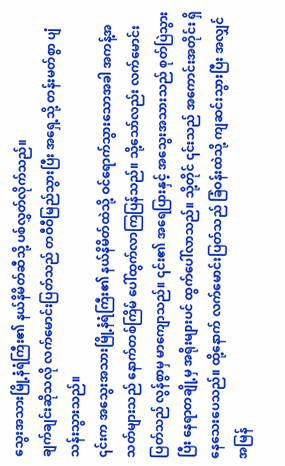သွေးအသားမြို့နံရံကြီး၏ နယ်နိမိတ်ဆီသို့ ပစ်လွှတ်လိုက်သည်။
ချက်ချင်းဆိုသလို လက်မောင်းပြတ်သည် တဝီဝီမြည်သွားပြီး အရှေ့သို့ တန်းမတ်စွာ ပျံသန်းသွားသည်။
၎င်းက အသွေးအသားမြို့နံရံကြီး၏ နယ်နိမိတ်ထဲသို့ ဝင်ရောက်သွားသောအခါ အကန့်အသတ်များသည် နောက်တစ်ကြိမ် ပေါ်ထွက်လာကြပြန်သည်။ သို့သော်လည်း လက်မောင်းပြတ်သည် လွန်စွာမှ မာကျောသည်။ ၎င်း၏ အရေပြားနှင့် အသွေးအသားသည် စုတ်ပြဲသွားပြီး နေရာတချို့မှ အရိုးများပင် ထွက်ပေါ်လာသည်။ သို့တိုင် ၎င်းသည် အကောင်းအတိုင်း ရှိနေသေးပေသည်။ ထို့နောက် လက်မောင်းပြတ်သည် ခြံဝန်းထဲသို့ ကျဆင်းသွားပြီး အလျှင်အမြန်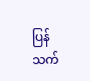ပြန်သက်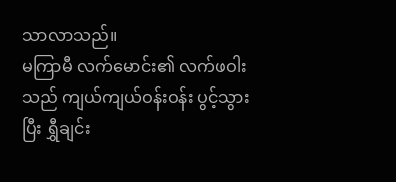သာလာသည်။
မကြာမီ လက်မောင်း၏ လက်ဖဝါးသည် ကျယ်ကျယ်ဝန်းဝန်း ပွင့်သွားပြီး ရွှီချင်း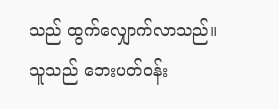သည် ထွက်လျှောက်လာသည်။
သူသည် ဘေးပတ်ဝန်း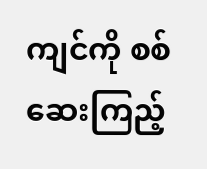ကျင်ကို စစ်ဆေးကြည့်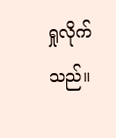ရှုလိုက်သည်။